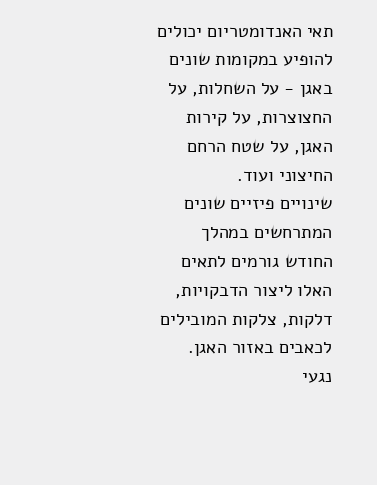תאי האנדומטריום יכולים להופיע במקומות שונים באגן - על השחלות, על החצוצרות, על קירות האגן, על שטח הרחם החיצוני ועוד.
שינויים פיזיים שונים המתרחשים במהלך החודש גורמים לתאים האלו ליצור הדבקויות, דלקות, צלקות המובילים לכאבים באזור האגן.
נגעי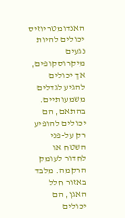האנדומטריוזיס יכולים להיות נגעים מיקרוסקופים, אך יכולים להגיע לגדלים משמעותיים. בהתאם, הם יכולים להופיע רק על-פני השטח או לחדור לעומק הרקמה. מלבד באזור חלל האגן, הם יכולים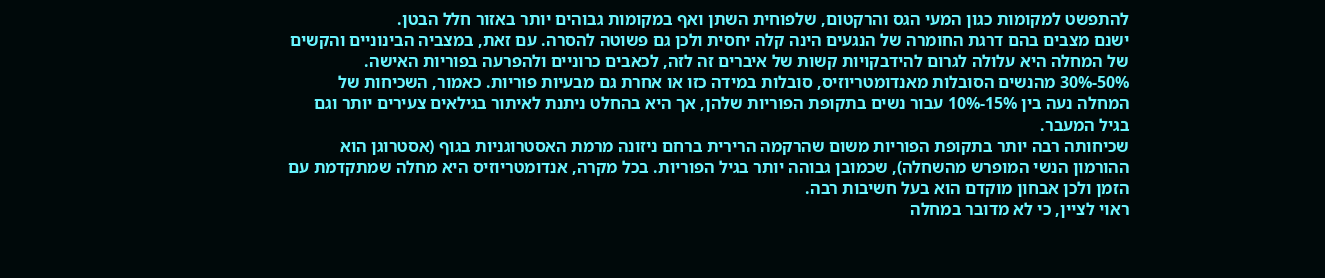להתפשט למקומות כגון המעי הגס והרקטום, שלפוחית השתן ואף במקומות גבוהים יותר באזור חלל הבטן.
ישנם מצבים בהם דרגת החומרה של הנגעים הינה קלה יחסית ולכן גם פשוטה להסרה. עם זאת, במצביה הבינוניים והקשים של המחלה היא עלולה לגרום להידבקויות קשות של איברים זה לזה, לכאבים כרוניים ולהפרעה בפוריות האישה.
50%-30% מהנשים הסובלות מאנדומטריוזיס, סובלות במידה כזו או אחרת גם מבעיות פוריות. כאמור, השכיחות של המחלה נעה בין 15%-10% עבור נשים בתקופת הפוריות שלהן, אך היא בהחלט ניתנת לאיתור בגילאים צעירים יותר וגם בגיל המעבר.
שכיחותה רבה יותר בתקופת הפוריות משום שהרקמה הרירית ברחם ניזונה מרמת האסטרוגניות בגוף (אסטרוגן הוא ההורמון הנשי המופרש מהשחלה), שכמובן גבוהה יותר בגיל הפוריות. בכל מקרה, אנדומטריוזיס היא מחלה שמתקדמת עם הזמן ולכן אבחון מוקדם הוא בעל חשיבות רבה.
ראוי לציין, כי לא מדובר במחלה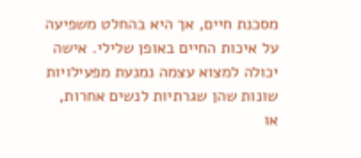מסכנת חיים, אך היא בהחלט משפיעה על איכות החיים באופן שלילי. אישה יכולה למצוא עצמה נמנעת מפעילויות שונות שהן שגרתיות לנשים אחרות, או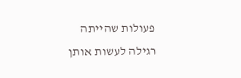פעולות שהייתה רגילה לעשות אותן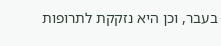בעבר, וכן היא נזקקת לתרופות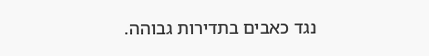נגד כאבים בתדירות גבוהה.